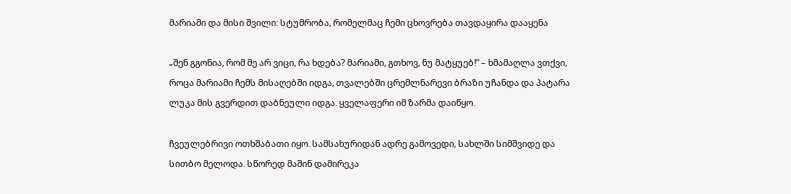მარიამი და მისი შვილი: სტუმრობა, რომელმაც ჩემი ცხოვრება თავდაყირა დააყენა

„შენ გგონია, რომ მე არ ვიცი, რა ხდება? მარიამი, გთხოვ, ნუ მატყუებ!“ – ხმამაღლა ვთქვი, როცა მარიამი ჩემს მისაღებში იდგა, თვალებში ცრემლნარევი ბრაზი უჩანდა და პატარა ლუკა მის გვერდით დაბნეული იდგა. ყველაფერი იმ ზარმა დაიწყო.

ჩვეულებრივი ოთხშაბათი იყო. სამსახურიდან ადრე გამოვედი, სახლში სიმშვიდე და სითბო მელოდა. სწორედ მაშინ დამირეკა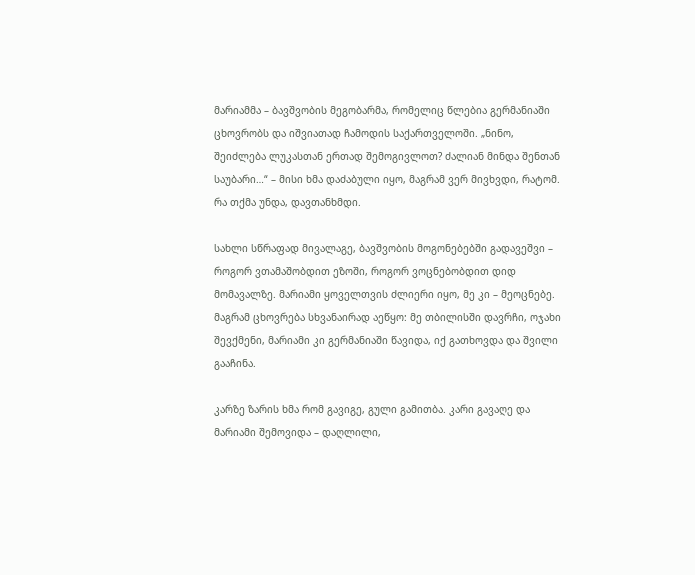მარიამმა – ბავშვობის მეგობარმა, რომელიც წლებია გერმანიაში ცხოვრობს და იშვიათად ჩამოდის საქართველოში. „ნინო, შეიძლება ლუკასთან ერთად შემოგივლოთ? ძალიან მინდა შენთან საუბარი…“ – მისი ხმა დაძაბული იყო, მაგრამ ვერ მივხვდი, რატომ. რა თქმა უნდა, დავთანხმდი.

სახლი სწრაფად მივალაგე, ბავშვობის მოგონებებში გადავეშვი – როგორ ვთამაშობდით ეზოში, როგორ ვოცნებობდით დიდ მომავალზე. მარიამი ყოველთვის ძლიერი იყო, მე კი – მეოცნებე. მაგრამ ცხოვრება სხვანაირად აეწყო: მე თბილისში დავრჩი, ოჯახი შევქმენი, მარიამი კი გერმანიაში წავიდა, იქ გათხოვდა და შვილი გააჩინა.

კარზე ზარის ხმა რომ გავიგე, გული გამითბა. კარი გავაღე და მარიამი შემოვიდა – დაღლილი,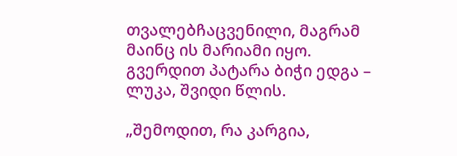თვალებჩაცვენილი, მაგრამ მაინც ის მარიამი იყო. გვერდით პატარა ბიჭი ედგა – ლუკა, შვიდი წლის.

„შემოდით, რა კარგია,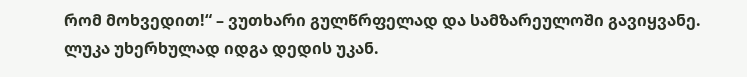რომ მოხვედით!“ – ვუთხარი გულწრფელად და სამზარეულოში გავიყვანე. ლუკა უხერხულად იდგა დედის უკან.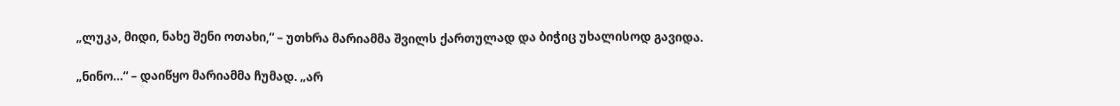„ლუკა, მიდი, ნახე შენი ოთახი,“ – უთხრა მარიამმა შვილს ქართულად და ბიჭიც უხალისოდ გავიდა.

„ნინო…“ – დაიწყო მარიამმა ჩუმად. „არ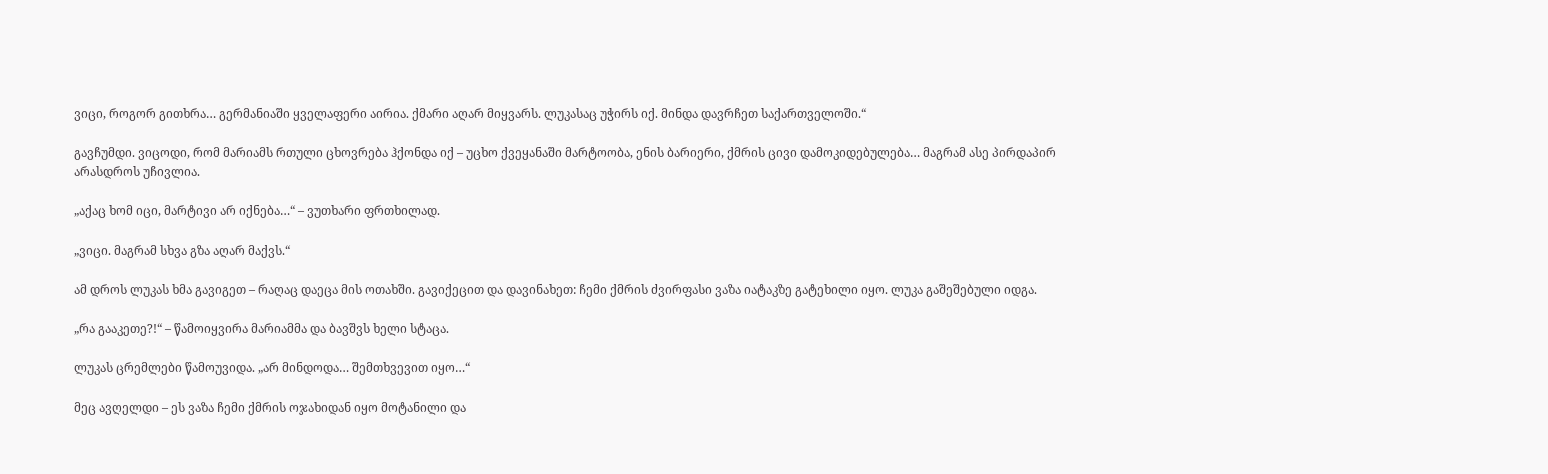ვიცი, როგორ გითხრა… გერმანიაში ყველაფერი აირია. ქმარი აღარ მიყვარს. ლუკასაც უჭირს იქ. მინდა დავრჩეთ საქართველოში.“

გავჩუმდი. ვიცოდი, რომ მარიამს რთული ცხოვრება ჰქონდა იქ – უცხო ქვეყანაში მარტოობა, ენის ბარიერი, ქმრის ცივი დამოკიდებულება… მაგრამ ასე პირდაპირ არასდროს უჩივლია.

„აქაც ხომ იცი, მარტივი არ იქნება…“ – ვუთხარი ფრთხილად.

„ვიცი. მაგრამ სხვა გზა აღარ მაქვს.“

ამ დროს ლუკას ხმა გავიგეთ – რაღაც დაეცა მის ოთახში. გავიქეცით და დავინახეთ: ჩემი ქმრის ძვირფასი ვაზა იატაკზე გატეხილი იყო. ლუკა გაშეშებული იდგა.

„რა გააკეთე?!“ – წამოიყვირა მარიამმა და ბავშვს ხელი სტაცა.

ლუკას ცრემლები წამოუვიდა. „არ მინდოდა… შემთხვევით იყო…“

მეც ავღელდი – ეს ვაზა ჩემი ქმრის ოჯახიდან იყო მოტანილი და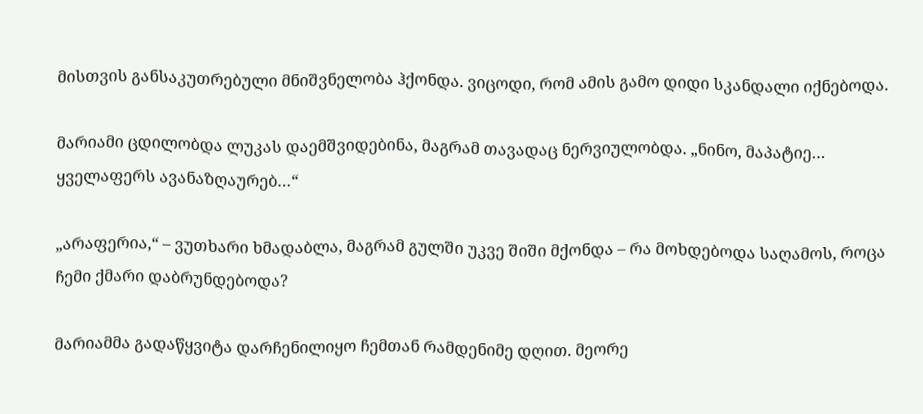მისთვის განსაკუთრებული მნიშვნელობა ჰქონდა. ვიცოდი, რომ ამის გამო დიდი სკანდალი იქნებოდა.

მარიამი ცდილობდა ლუკას დაემშვიდებინა, მაგრამ თავადაც ნერვიულობდა. „ნინო, მაპატიე… ყველაფერს ავანაზღაურებ…“

„არაფერია,“ – ვუთხარი ხმადაბლა, მაგრამ გულში უკვე შიში მქონდა – რა მოხდებოდა საღამოს, როცა ჩემი ქმარი დაბრუნდებოდა?

მარიამმა გადაწყვიტა დარჩენილიყო ჩემთან რამდენიმე დღით. მეორე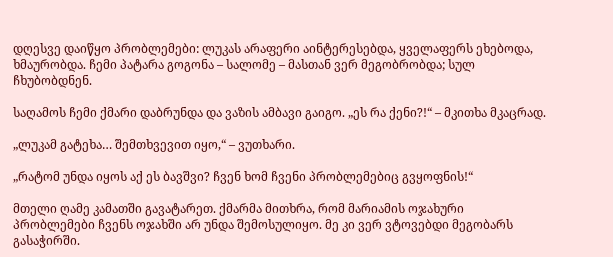დღესვე დაიწყო პრობლემები: ლუკას არაფერი აინტერესებდა, ყველაფერს ეხებოდა, ხმაურობდა. ჩემი პატარა გოგონა – სალომე – მასთან ვერ მეგობრობდა; სულ ჩხუბობდნენ.

საღამოს ჩემი ქმარი დაბრუნდა და ვაზის ამბავი გაიგო. „ეს რა ქენი?!“ – მკითხა მკაცრად.

„ლუკამ გატეხა… შემთხვევით იყო,“ – ვუთხარი.

„რატომ უნდა იყოს აქ ეს ბავშვი? ჩვენ ხომ ჩვენი პრობლემებიც გვყოფნის!“

მთელი ღამე კამათში გავატარეთ. ქმარმა მითხრა, რომ მარიამის ოჯახური პრობლემები ჩვენს ოჯახში არ უნდა შემოსულიყო. მე კი ვერ ვტოვებდი მეგობარს გასაჭირში.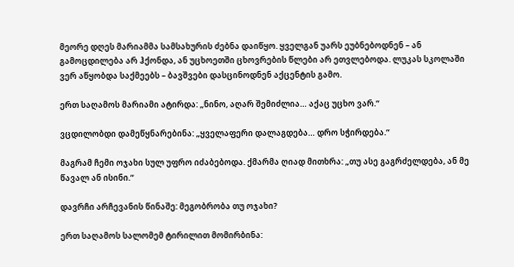მეორე დღეს მარიამმა სამსახურის ძებნა დაიწყო. ყველგან უარს ეუბნებოდნენ – ან გამოცდილება არ ჰქონდა, ან უცხოეთში ცხოვრების წლები არ ეთვლებოდა. ლუკას სკოლაში ვერ აწყობდა საქმეებს – ბავშვები დასცინოდნენ აქცენტის გამო.

ერთ საღამოს მარიამი ატირდა: „ნინო, აღარ შემიძლია… აქაც უცხო ვარ.“

ვცდილობდი დამეწყნარებინა: „ყველაფერი დალაგდება… დრო სჭირდება.“

მაგრამ ჩემი ოჯახი სულ უფრო იძაბებოდა. ქმარმა ღიად მითხრა: „თუ ასე გაგრძელდება, ან მე წავალ ან ისინი.“

დავრჩი არჩევანის წინაშე: მეგობრობა თუ ოჯახი?

ერთ საღამოს სალომემ ტირილით მომირბინა: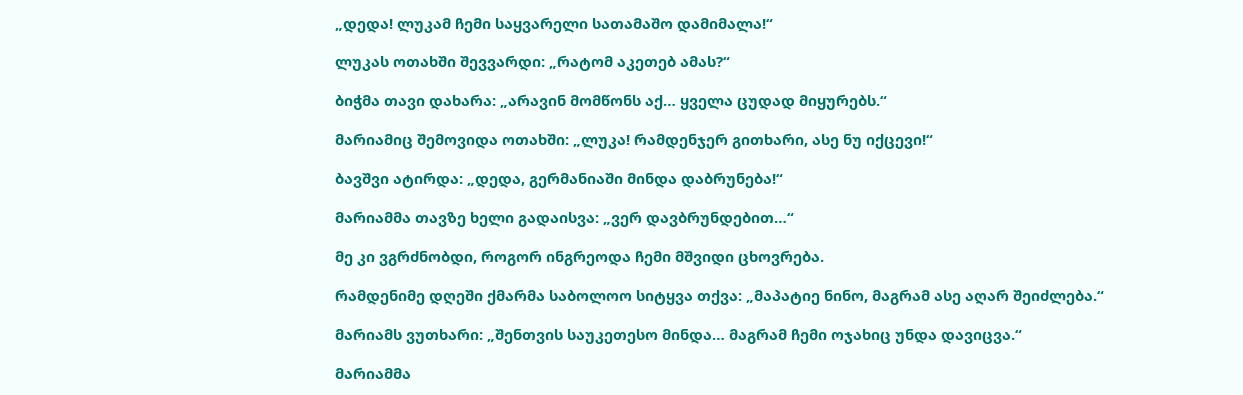„დედა! ლუკამ ჩემი საყვარელი სათამაშო დამიმალა!“

ლუკას ოთახში შევვარდი: „რატომ აკეთებ ამას?“

ბიჭმა თავი დახარა: „არავინ მომწონს აქ… ყველა ცუდად მიყურებს.“

მარიამიც შემოვიდა ოთახში: „ლუკა! რამდენჯერ გითხარი, ასე ნუ იქცევი!“

ბავშვი ატირდა: „დედა, გერმანიაში მინდა დაბრუნება!“

მარიამმა თავზე ხელი გადაისვა: „ვერ დავბრუნდებით…“

მე კი ვგრძნობდი, როგორ ინგრეოდა ჩემი მშვიდი ცხოვრება.

რამდენიმე დღეში ქმარმა საბოლოო სიტყვა თქვა: „მაპატიე ნინო, მაგრამ ასე აღარ შეიძლება.“

მარიამს ვუთხარი: „შენთვის საუკეთესო მინდა… მაგრამ ჩემი ოჯახიც უნდა დავიცვა.“

მარიამმა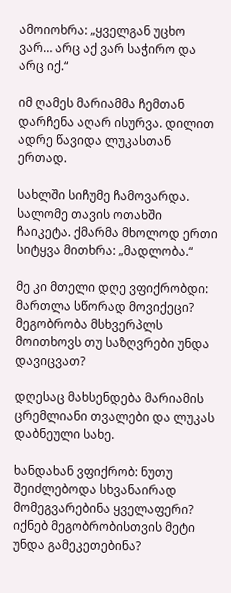ამოიოხრა: „ყველგან უცხო ვარ… არც აქ ვარ საჭირო და არც იქ.“

იმ ღამეს მარიამმა ჩემთან დარჩენა აღარ ისურვა. დილით ადრე წავიდა ლუკასთან ერთად.

სახლში სიჩუმე ჩამოვარდა. სალომე თავის ოთახში ჩაიკეტა. ქმარმა მხოლოდ ერთი სიტყვა მითხრა: „მადლობა.“

მე კი მთელი დღე ვფიქრობდი: მართლა სწორად მოვიქეცი? მეგობრობა მსხვერპლს მოითხოვს თუ საზღვრები უნდა დავიცვათ?

დღესაც მახსენდება მარიამის ცრემლიანი თვალები და ლუკას დაბნეული სახე.

ხანდახან ვფიქრობ: ნუთუ შეიძლებოდა სხვანაირად მომეგვარებინა ყველაფერი? იქნებ მეგობრობისთვის მეტი უნდა გამეკეთებინა?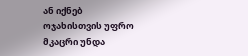ან იქნებ ოჯახისთვის უფრო მკაცრი უნდა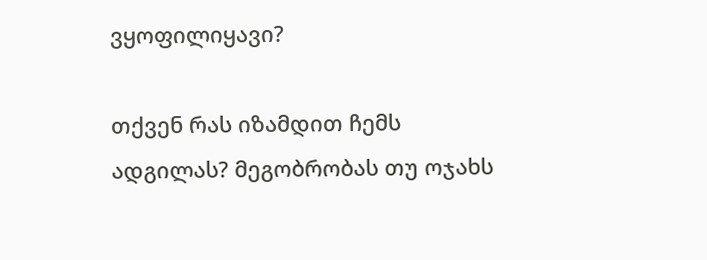ვყოფილიყავი?

თქვენ რას იზამდით ჩემს ადგილას? მეგობრობას თუ ოჯახს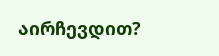აირჩევდით?